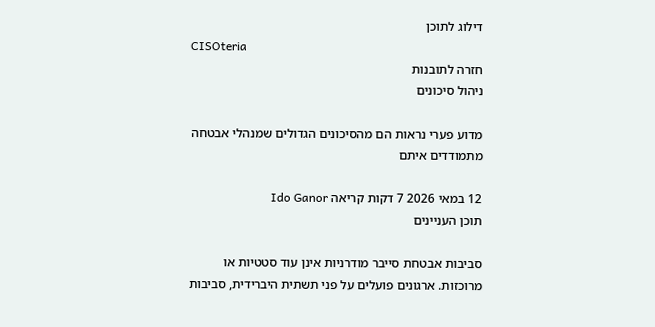דילוג לתוכן
CISOteria
חזרה לתובנות
ניהול סיכונים

מדוע פערי נראות הם מהסיכונים הגדולים שמנהלי אבטחה מתמודדים איתם

12 במאי 2026 7 דקות קריאה Ido Ganor
תוכן העניינים

סביבות אבטחת סייבר מודרניות אינן עוד סטטיות או מרוכזות. ארגונים פועלים על פני תשתית היברידית, סביבות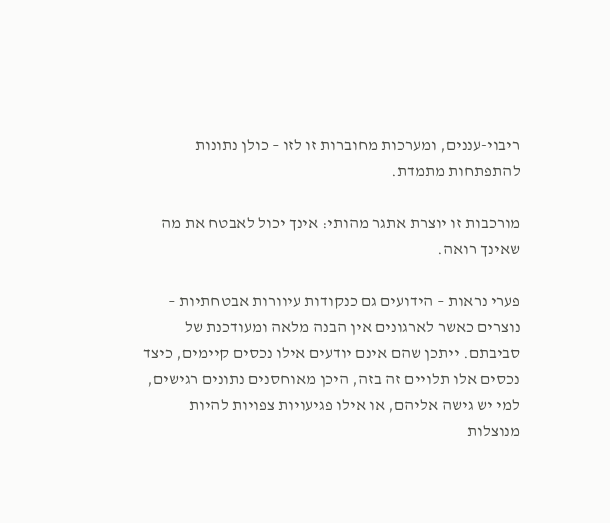ריבוי-עננים, ומערכות מחוברות זו לזו – כולן נתונות להתפתחות מתמדת.

מורכבות זו יוצרת אתגר מהותי: אינך יכול לאבטח את מה שאינך רואה.

פערי נראות – הידועים גם כנקודות עיוורות אבטחתיות – נוצרים כאשר לארגונים אין הבנה מלאה ומעודכנת של סביבתם. ייתכן שהם אינם יודעים אילו נכסים קיימים, כיצד נכסים אלו תלויים זה בזה, היכן מאוחסנים נתונים רגישים, למי יש גישה אליהם, או אילו פגיעויות צפויות להיות מנוצלות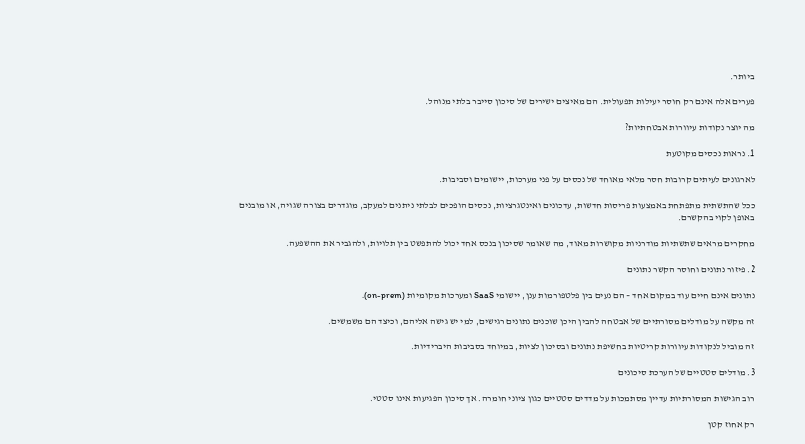ביותר.

פערים אלה אינם רק חוסר יעילות תפעולית. הם מאיצים ישירים של סיכון סייבר בלתי מנוהל.

מה יוצר נקודות עיוורות אבטחתיות?

1. נראות נכסים מקוטעת

לארגונים לעיתים קרובות חסר מלאי מאוחד של נכסים על פני מערכות, יישומים וסביבות.

ככל שהתשתית מתפתחת באמצעות פריסות חדשות, עדכונים ואינטגרציות, נכסים הופכים לבלתי ניתנים למעקב, מוגדרים בצורה שגויה, או מובנים באופן לקוי בהקשרם.

מחקרים מראים שתשתיות מודרניות מקושרות מאוד, מה שאומר שסיכון בנכס אחד יכול להתפשט בין תלויות, ולהגביר את ההשפעה.

2. פיזור נתונים וחוסר הקשר נתונים

נתונים אינם חיים עוד במקום אחד – הם נעים בין פלטפורמות ענן, יישומי SaaS ומערכות מקומיות (on-prem).

זה מקשה על מודלים מסורתיים של אבטחה להבין היכן שוכנים נתונים רגישים, למי יש גישה אליהם, וכיצד הם משמשים.

זה מוביל לנקודות עיוורות קריטיות בחשיפת נתונים ובסיכון לציות, במיוחד בסביבות היברידיות.

3. מודלים סטטיים של הערכת סיכונים

רוב הגישות המסורתיות עדיין מסתמכות על מדדים סטטיים כגון ציוני חומרה. אך סיכון הפגיעות אינו סטטי.

רק אחוז קטן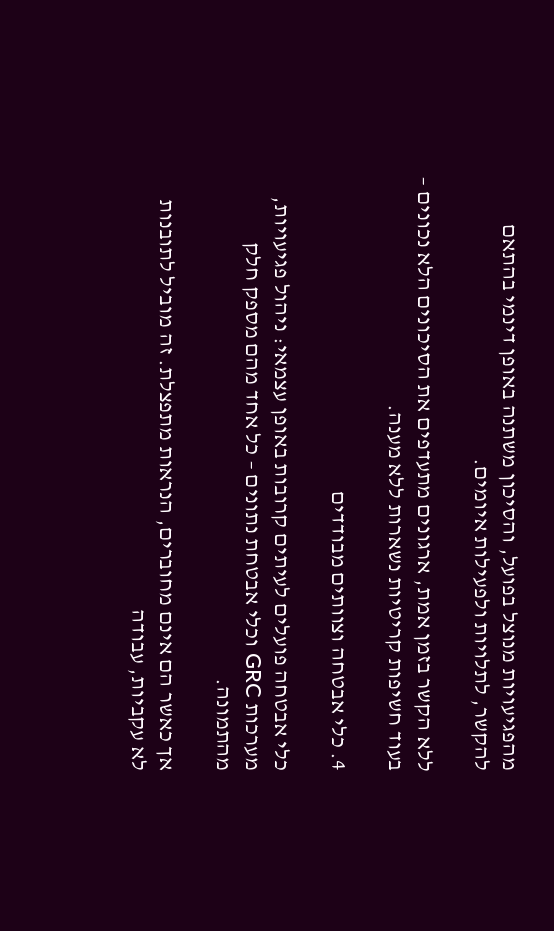מהפגיעויות מנוצל בפועל, והסיכון משתנה באופן דינמי בהתאם להקשר, לתלויות ולפעילות איומים.

ללא הקשר בזמן אמת, ארגונים מתעדפים את הסיכונים הלא נכונים – בעוד חשיפות קריטיות נשארות ללא מענה.

4. כלי אבטחה וצוותים מבודדים

כלי אבטחה פועלים לעיתים קרובות באופן עצמאי: ניהול פגיעויות, מערכות GRC וכלי אבטחת נתונים – כל אחד מהם מספק חלק מהתמונה.

אך כאשר הם אינם מחוברים, הנראות מתפצלת. זה מוביל לתובנות לא עקביות, עבודה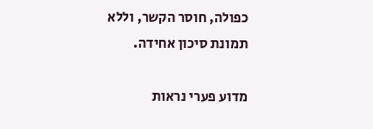כפולה, חוסר הקשר, וללא תמונת סיכון אחידה.

מדוע פערי נראות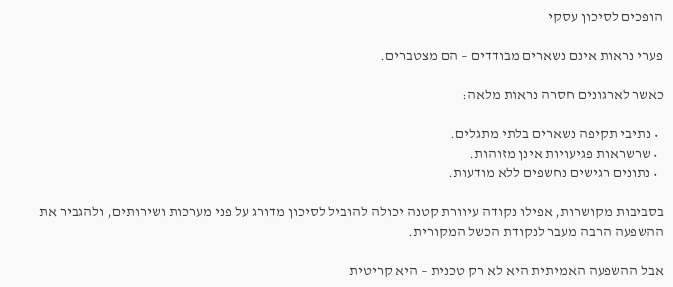הופכים לסיכון עסקי

פערי נראות אינם נשארים מבודדים – הם מצטברים.

כאשר לארגונים חסרה נראות מלאה:

  • נתיבי תקיפה נשארים בלתי מתגלים.
  • שרשראות פגיעויות אינן מזוהות.
  • נתונים רגישים נחשפים ללא מודעות.

בסביבות מקושרות, אפילו נקודה עיוורת קטנה יכולה להוביל לסיכון מדורג על פני מערכות ושירותים, ולהגביר את ההשפעה הרבה מעבר לנקודת הכשל המקורית.

אבל ההשפעה האמיתית היא לא רק טכנית – היא קריטית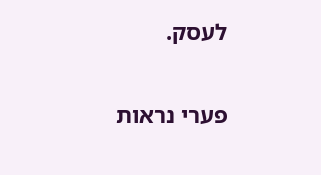לעסק.

פערי נראות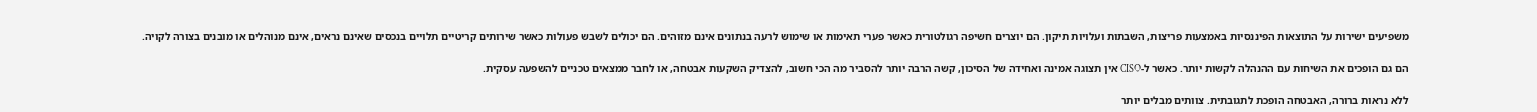משפיעים ישירות על התוצאות הפיננסיות באמצעות פריצות, השבתות ועלויות תיקון. הם יוצרים חשיפה רגולטורית כאשר פערי תאימות או שימוש לרעה בנתונים אינם מזוהים. הם יכולים לשבש פעולות כאשר שירותים קריטיים תלויים בנכסים שאינם נראים, אינם מנוהלים או מובנים בצורה לקויה.

הם גם הופכים את השיחות עם ההנהלה לקשות יותר. כאשר ל-CISO אין תצוגה אמינה ואחידה של הסיכון, קשה הרבה יותר להסביר מה הכי חשוב, להצדיק השקעות אבטחה, או לחבר ממצאים טכניים להשפעה עסקית.

ללא נראות ברורה, האבטחה הופכת לתגובתית. צוותים מבלים יותר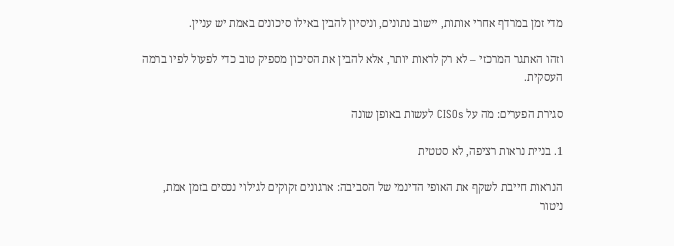מדי זמן במרדף אחרי אותות, יישוב נתונים, וניסיון להבין באילו סיכונים באמת יש עניין.

וזהו האתגר המרכזי – לא רק לראות יותר, אלא להבין את הסיכון מספיק טוב כדי לפעול לפיו ברמה העסקית.

סגירת הפערים: מה על CISOs לעשות באופן שונה

1. בניית נראות רציפה, לא סטטית

הנראות חייבת לשקף את האופי הדינמי של הסביבה: ארגונים זקוקים לגילוי נכסים בזמן אמת, ניטור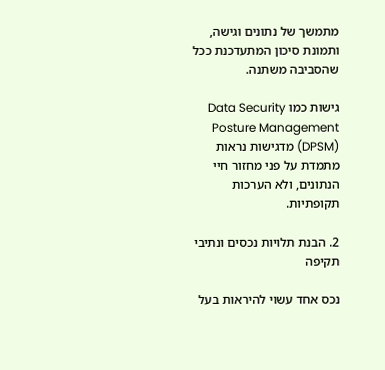מתמשך של נתונים וגישה, ותמונת סיכון המתעדכנת ככל שהסביבה משתנה.

גישות כמו Data Security Posture Management (DPSM) מדגישות נראות מתמדת על פני מחזור חיי הנתונים, ולא הערכות תקופתיות.

2. הבנת תלויות נכסים ונתיבי תקיפה

נכס אחד עשוי להיראות בעל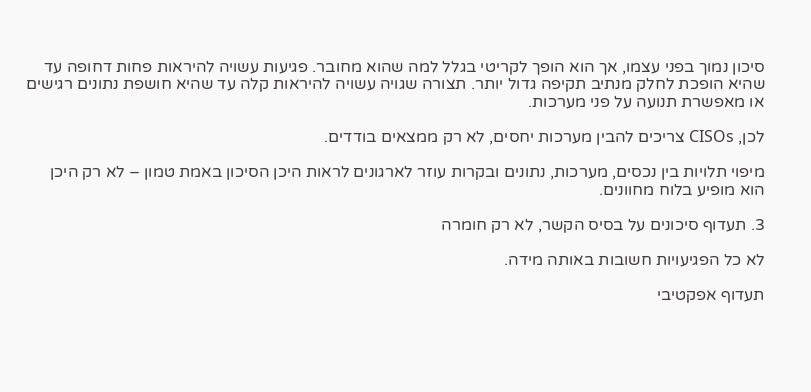סיכון נמוך בפני עצמו, אך הוא הופך לקריטי בגלל למה שהוא מחובר. פגיעות עשויה להיראות פחות דחופה עד שהיא הופכת לחלק מנתיב תקיפה גדול יותר. תצורה שגויה עשויה להיראות קלה עד שהיא חושפת נתונים רגישים או מאפשרת תנועה על פני מערכות.

לכן, CISOs צריכים להבין מערכות יחסים, לא רק ממצאים בודדים.

מיפוי תלויות בין נכסים, מערכות, נתונים ובקרות עוזר לארגונים לראות היכן הסיכון באמת טמון – לא רק היכן הוא מופיע בלוח מחוונים.

3. תעדוף סיכונים על בסיס הקשר, לא רק חומרה

לא כל הפגיעויות חשובות באותה מידה.

תעדוף אפקטיבי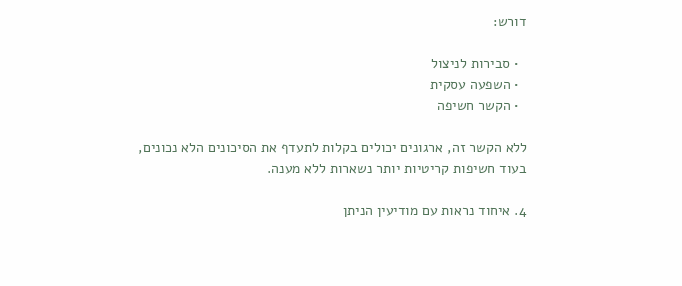דורש:

  • סבירות לניצול
  • השפעה עסקית
  • הקשר חשיפה

ללא הקשר זה, ארגונים יכולים בקלות לתעדף את הסיכונים הלא נכונים, בעוד חשיפות קריטיות יותר נשארות ללא מענה.

4. איחוד נראות עם מודיעין הניתן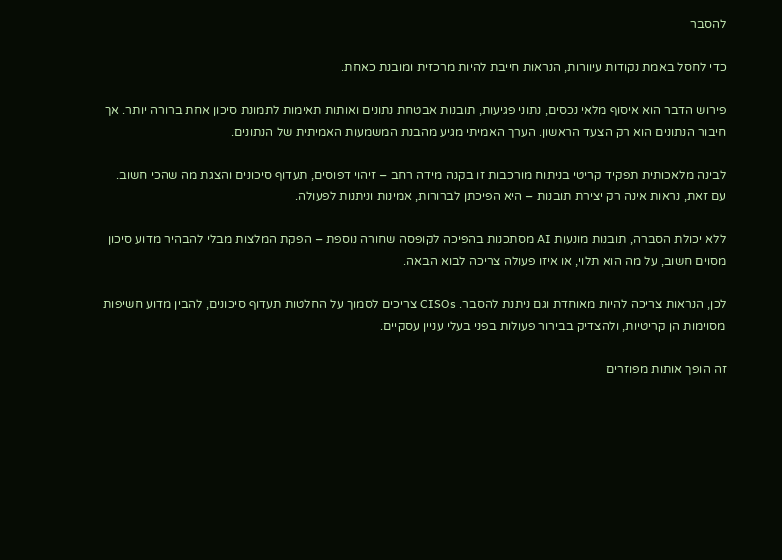להסבר

כדי לחסל באמת נקודות עיוורות, הנראות חייבת להיות מרכזית ומובנת כאחת.

פירוש הדבר הוא איסוף מלאי נכסים, נתוני פגיעות, תובנות אבטחת נתונים ואותות תאימות לתמונת סיכון אחת ברורה יותר. אך חיבור הנתונים הוא רק הצעד הראשון. הערך האמיתי מגיע מהבנת המשמעות האמיתית של הנתונים.

לבינה מלאכותית תפקיד קריטי בניתוח מורכבות זו בקנה מידה רחב – זיהוי דפוסים, תעדוף סיכונים והצגת מה שהכי חשוב. עם זאת, נראות אינה רק יצירת תובנות – היא הפיכתן לברורות, אמינות וניתנות לפעולה.

ללא יכולת הסברה, תובנות מונעות AI מסתכנות בהפיכה לקופסה שחורה נוספת – הפקת המלצות מבלי להבהיר מדוע סיכון מסוים חשוב, על מה הוא תלוי, או איזו פעולה צריכה לבוא הבאה.

לכן, הנראות צריכה להיות מאוחדת וגם ניתנת להסבר. CISOs צריכים לסמוך על החלטות תעדוף סיכונים, להבין מדוע חשיפות מסוימות הן קריטיות, ולהצדיק בבירור פעולות בפני בעלי עניין עסקיים.

זה הופך אותות מפוזרים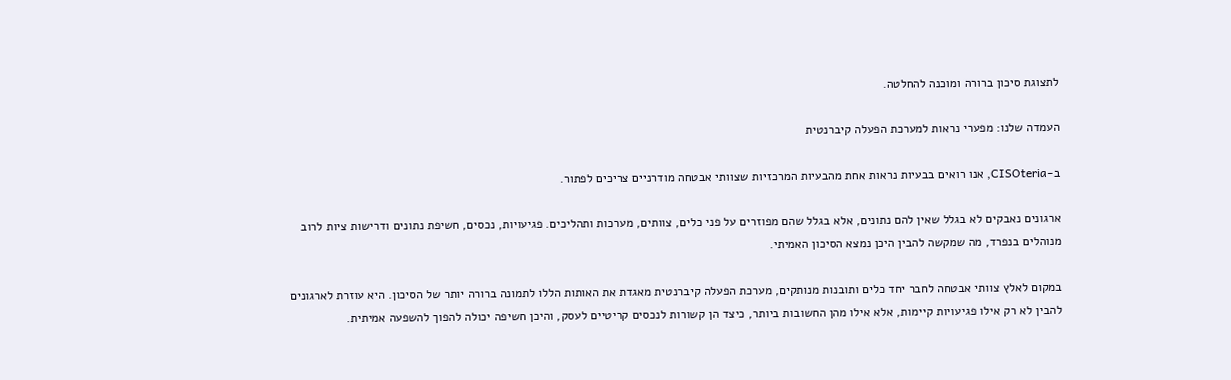לתצוגת סיכון ברורה ומוכנה להחלטה.

העמדה שלנו: מפערי נראות למערכת הפעלה קיברנטית

ב-CISOteria, אנו רואים בבעיות נראות אחת מהבעיות המרכזיות שצוותי אבטחה מודרניים צריכים לפתור.

ארגונים נאבקים לא בגלל שאין להם נתונים, אלא בגלל שהם מפוזרים על פני כלים, צוותים, מערכות ותהליכים. פגיעויות, נכסים, חשיפת נתונים ודרישות ציות לרוב מנוהלים בנפרד, מה שמקשה להבין היכן נמצא הסיכון האמיתי.

במקום לאלץ צוותי אבטחה לחבר יחד כלים ותובנות מנותקים, מערכת הפעלה קיברנטית מאגדת את האותות הללו לתמונה ברורה יותר של הסיכון. היא עוזרת לארגונים להבין לא רק אילו פגיעויות קיימות, אלא אילו מהן החשובות ביותר, כיצד הן קשורות לנכסים קריטיים לעסק, והיכן חשיפה יכולה להפוך להשפעה אמיתית.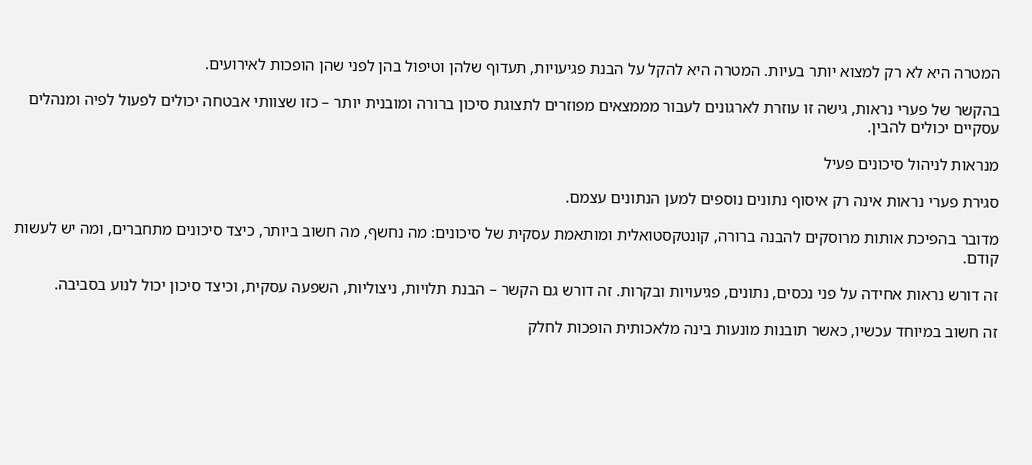המטרה היא לא רק למצוא יותר בעיות. המטרה היא להקל על הבנת פגיעויות, תעדוף שלהן וטיפול בהן לפני שהן הופכות לאירועים.

בהקשר של פערי נראות, גישה זו עוזרת לארגונים לעבור מממצאים מפוזרים לתצוגת סיכון ברורה ומובנית יותר – כזו שצוותי אבטחה יכולים לפעול לפיה ומנהלים עסקיים יכולים להבין.

מנראות לניהול סיכונים פעיל

סגירת פערי נראות אינה רק איסוף נתונים נוספים למען הנתונים עצמם.

מדובר בהפיכת אותות מרוסקים להבנה ברורה, קונטקסטואלית ומותאמת עסקית של סיכונים: מה נחשף, מה חשוב ביותר, כיצד סיכונים מתחברים, ומה יש לעשות קודם.

זה דורש נראות אחידה על פני נכסים, נתונים, פגיעויות ובקרות. זה דורש גם הקשר – הבנת תלויות, ניצוליות, השפעה עסקית, וכיצד סיכון יכול לנוע בסביבה.

זה חשוב במיוחד עכשיו, כאשר תובנות מונעות בינה מלאכותית הופכות לחלק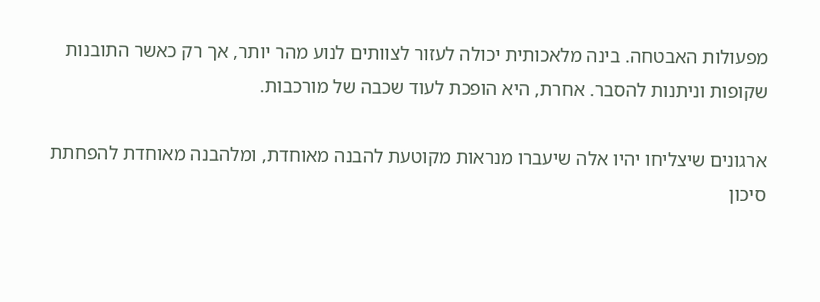מפעולות האבטחה. בינה מלאכותית יכולה לעזור לצוותים לנוע מהר יותר, אך רק כאשר התובנות שקופות וניתנות להסבר. אחרת, היא הופכת לעוד שכבה של מורכבות.

ארגונים שיצליחו יהיו אלה שיעברו מנראות מקוטעת להבנה מאוחדת, ומלהבנה מאוחדת להפחתת סיכון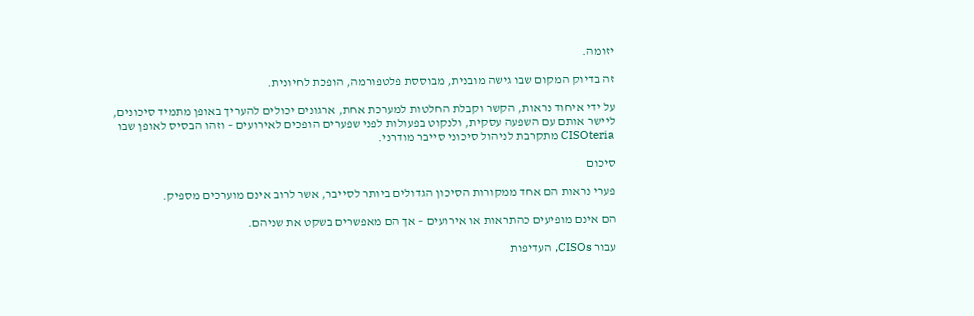יזומה.

זה בדיוק המקום שבו גישה מובנית, מבוססת פלטפורמה, הופכת לחיונית.

על ידי איחוד נראות, הקשר וקבלת החלטות למערכת אחת, ארגונים יכולים להעריך באופן מתמיד סיכונים, ליישר אותם עם השפעה עסקית, ולנקוט בפעולות לפני שפערים הופכים לאירועים – וזהו הבסיס לאופן שבו CISOteria מתקרבת לניהול סיכוני סייבר מודרני.

סיכום

פערי נראות הם אחד ממקורות הסיכון הגדולים ביותר לסייבר, אשר לרוב אינם מוערכים מספיק.

הם אינם מופיעים כהתראות או אירועים – אך הם מאפשרים בשקט את שניהם.

עבור CISOs, העדיפות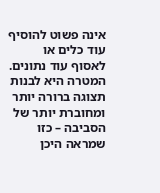אינה פשוט להוסיף עוד כלים או לאסוף עוד נתונים. המטרה היא לבנות תצוגה ברורה יותר ומחוברת יותר של הסביבה – כזו שמראה היכן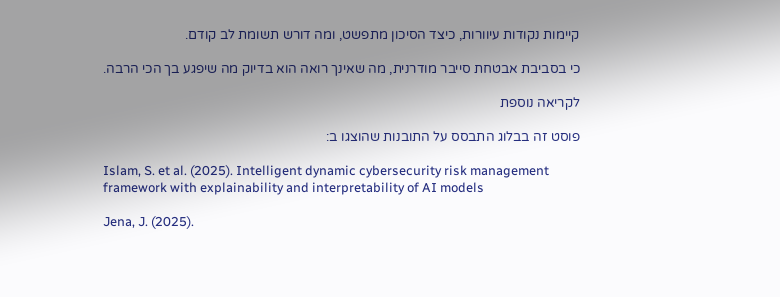קיימות נקודות עיוורות, כיצד הסיכון מתפשט, ומה דורש תשומת לב קודם.

כי בסביבת אבטחת סייבר מודרנית, מה שאינך רואה הוא בדיוק מה שיפגע בך הכי הרבה.

לקריאה נוספת

פוסט זה בבלוג התבסס על התובנות שהוצגו ב:

Islam, S. et al. (2025). Intelligent dynamic cybersecurity risk management framework with explainability and interpretability of AI models

Jena, J. (2025).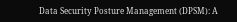Data Security Posture Management (DPSM): A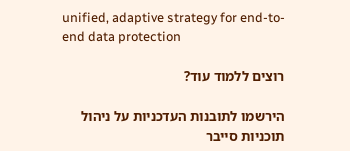unified, adaptive strategy for end-to-end data protection

רוצים ללמוד עוד?

הירשמו לתובנות העדכניות על ניהול תוכניות סייבר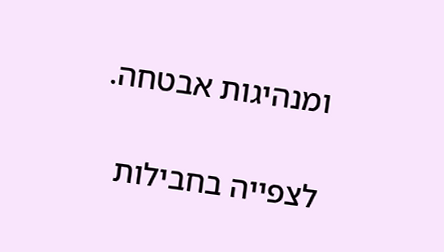ומנהיגות אבטחה.

לצפייה בחבילות